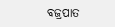ବଜ୍ରପାତ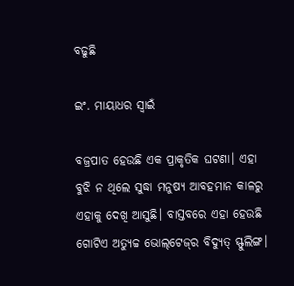ବଢୁଛି

ଇଂ. ମାୟାଧର ସ୍ବାଇଁ

ବଜ୍ରପାତ ହେଉଛି ଏକ ପ୍ରାକୃତିକ ଘଟଣା। ଏହା ବୁଝି ନ ଥିଲେ ସୁଦ୍ଧା ମନୁଷ୍ୟ ଆବହମାନ କାଳରୁ ଏହାକୁ ଦେଖି ଆସୁଛି। ବାସ୍ତବରେ ଏହା ହେଉଛି ଗୋଟିଏ ଅତ୍ୟୁଚ୍ଚ ଭୋଲ୍‌ଟେଜ୍‌ର ବିଦ୍ୟୁତ୍‌ ସ୍ଫୁଲିଙ୍ଗ।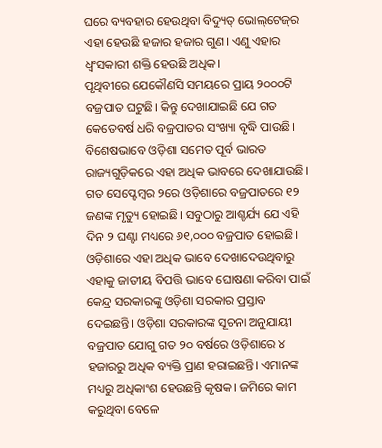ଘରେ ବ୍ୟବହାର ହେଉଥିବା ବିଦ୍ୟୁତ୍‌ ଭୋଲ୍‌ଟେଜ୍‌ର ଏହା ହେଉଛି ହଜାର ହଜାର ଗୁଣ। ଏଣୁ ଏହାର ଧ୍ୱଂସକାରୀ ଶକ୍ତି ହେଉଛି ଅଧିକ।
ପୃଥିବୀରେ ଯେକୌଣସି ସମୟରେ ପ୍ରାୟ ୨୦୦୦ଟି ବଜ୍ରପାତ ଘଟୁଛି। କିନ୍ତୁ ଦେଖାଯାଇଛି ଯେ ଗତ କେତେବର୍ଷ ଧରି ବଜ୍ରପାତର ସଂଖ୍ୟା ବୃଦ୍ଧି ପାଉଛି। ବିଶେଷଭାବେ ଓଡ଼ିଶା ସମେତ ପୂର୍ବ ଭାରତ ରାଜ୍ୟଗୁଡ଼ିକରେ ଏହା ଅଧିକ ଭାବରେ ଦେଖାଯାଉଛି। ଗତ ସେପ୍ଟେମ୍ବର ୨ରେ ଓଡ଼ିଶାରେ ବଜ୍ରପାତରେ ୧୨ ଜଣଙ୍କ ମୃତ୍ୟୁ ହୋଇଛି। ସବୁଠାରୁ ଆଶ୍ଚର୍ଯ୍ୟ ଯେ ଏହି ଦିନ ୨ ଘଣ୍ଟା ମଧ୍ୟରେ ୬୧,୦୦୦ ବଜ୍ରପାତ ହୋଇଛି। ଓଡ଼ିଶାରେ ଏହା ଅଧିକ ଭାବେ ଦେଖାଦେଉଥିବାରୁ ଏହାକୁ ଜାତୀୟ ବିପତ୍ତି ଭାବେ ଘୋଷଣା କରିବା ପାଇଁ କେନ୍ଦ୍ର ସରକାରଙ୍କୁ ଓଡ଼ିଶା ସରକାର ପ୍ରସ୍ତାବ ଦେଇଛନ୍ତି। ଓଡ଼ିଶା ସରକାରଙ୍କ ସୂଚନା ଅନୁଯାୟୀ ବଜ୍ରପାତ ଯୋଗୁ ଗତ ୨୦ ବର୍ଷରେ ଓଡ଼ିଶାରେ ୪ ହଜାରରୁ ଅଧିକ ବ୍ୟକ୍ତି ପ୍ରାଣ ହରାଇଛନ୍ତି। ଏମାନଙ୍କ ମଧ୍ୟରୁ ଅଧିକାଂଶ ହେଉଛନ୍ତି କୃଷକ। ଜମିରେ କାମ କରୁଥିବା ବେଳେ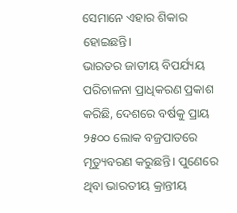ସେମାନେ ଏହାର ଶିକାର ହୋଇଛନ୍ତି।
ଭାରତର ଜାତୀୟ ବିପର୍ଯ୍ୟୟ ପରିଚାଳନା ପ୍ରାଧିକରଣ ପ୍ରକାଶ କରିଛି, ଦେଶରେ ବର୍ଷକୁ ପ୍ରାୟ ୨୫୦୦ ଲୋକ ବଜ୍ରପାତରେ ମୃତ୍ୟୁବରଣ କରୁଛନ୍ତି। ପୁଣେରେ ଥିବା ଭାରତୀୟ କ୍ରାନ୍ତୀୟ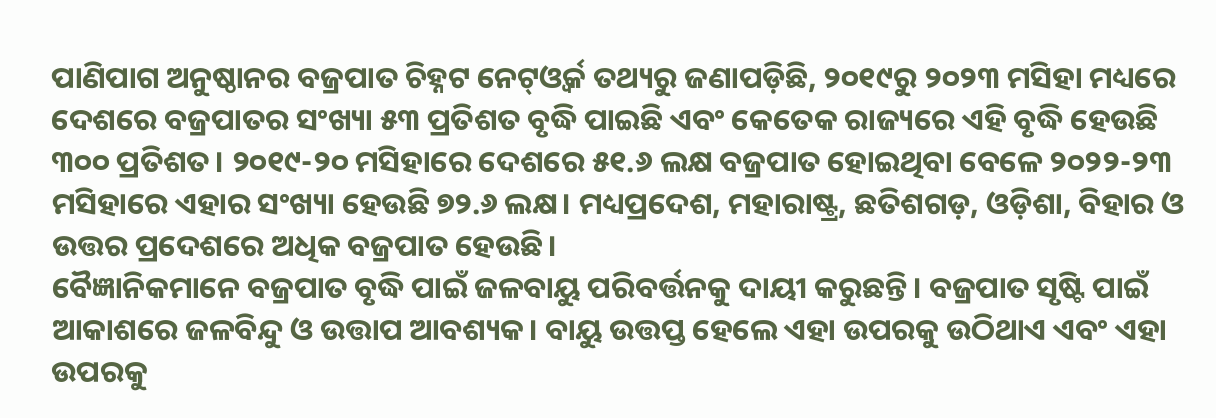ପାଣିପାଗ ଅନୁଷ୍ଠାନର ବଜ୍ରପାତ ଚିହ୍ନଟ ନେଟ୍‌ଓ୍ବର୍କ ତଥ୍ୟରୁ ଜଣାପଡ଼ିଛି, ୨୦୧୯ରୁ ୨୦୨୩ ମସିହା ମଧ୍ୟରେ ଦେଶରେ ବଜ୍ରପାତର ସଂଖ୍ୟା ୫୩ ପ୍ରତିଶତ ବୃଦ୍ଧି ପାଇଛି ଏବଂ କେତେକ ରାଜ୍ୟରେ ଏହି ବୃଦ୍ଧି ହେଉଛି ୩୦୦ ପ୍ରତିଶତ। ୨୦୧୯-୨୦ ମସିହାରେ ଦେଶରେ ୫୧.୬ ଲକ୍ଷ ବଜ୍ରପାତ ହୋଇଥିବା ବେଳେ ୨୦୨୨-୨୩ ମସିହାରେ ଏହାର ସଂଖ୍ୟା ହେଉଛି ୭୨.୬ ଲକ୍ଷ। ମଧ୍ୟପ୍ରଦେଶ, ମହାରାଷ୍ଟ୍ର, ଛତିଶଗଡ଼, ଓଡ଼ିଶା, ବିହାର ଓ ଉତ୍ତର ପ୍ରଦେଶରେ ଅଧିକ ବଜ୍ରପାତ ହେଉଛି।
ବୈଜ୍ଞାନିକମାନେ ବଜ୍ରପାତ ବୃଦ୍ଧି ପାଇଁ ଜଳବାୟୁ ପରିବର୍ତ୍ତନକୁ ଦାୟୀ କରୁଛନ୍ତି। ବଜ୍ରପାତ ସୃଷ୍ଟି ପାଇଁ ଆକାଶରେ ଜଳବିନ୍ଦୁ ଓ ଉତ୍ତାପ ଆବଶ୍ୟକ। ବାୟୁ ଉତ୍ତପ୍ତ ହେଲେ ଏହା ଉପରକୁ ଉଠିଥାଏ ଏବଂ ଏହା ଉପରକୁ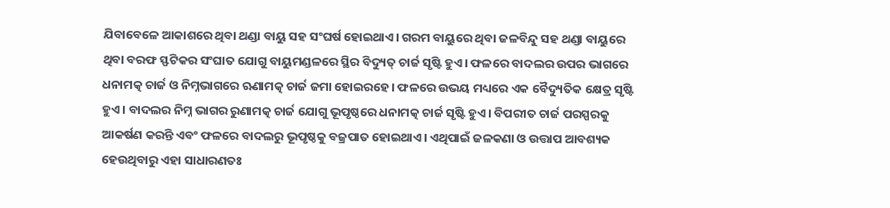ଯିବାବେଳେ ଆକାଶରେ ଥିବା ଥଣ୍ଡା ବାୟୁ ସହ ସଂଘର୍ଷ ହୋଇଥାଏ। ଗରମ ବାୟୁରେ ଥିବା ଜଳବିନ୍ଦୁ ସହ ଥଣ୍ଡା ବାୟୁରେ ଥିବା ବରଫ ସ୍ଫଟିକର ସଂଘାତ ଯୋଗୁ ବାୟୁମଣ୍ଡଳରେ ସ୍ଥିର ବିଦ୍ୟୁତ୍‌ ଚାର୍ଜ ସୃଷ୍ଟି ହୁଏ। ଫଳରେ ବାଦଲର ଉପର ଭାଗରେ ଧନାମତ୍କ ଚାର୍ଜ ଓ ନିମ୍ନଭାଗରେ ଋଣାମତ୍କ ଚାର୍ଜ ଜମା ହୋଇରହେ। ଫଳରେ ଉଭୟ ମଧ୍ୟରେ ଏକ ବୈଦ୍ୟୁତିକ କ୍ଷେତ୍ର ସୃଷ୍ଟି ହୁଏ। ବାଦଲର ନିମ୍ନ ଭାଗର ରୁଣାମତ୍କ ଚାର୍ଜ ଯୋଗୁ ଭୂପୃଷ୍ଠରେ ଧନାମତ୍କ ଚାର୍ଜ ସୃଷ୍ଟି ହୁଏ। ବିପରୀତ ଚାର୍ଜ ପରସ୍ପରକୁ ଆକର୍ଷଣ କରନ୍ତି ଏବଂ ଫଳରେ ବାଦଲରୁ ଭୂପୃଷ୍ଠକୁ ବଜ୍ରପାତ ହୋଇଥାଏ। ଏଥିପାଇଁ ଜଳକଣା ଓ ଉତ୍ତାପ ଆବଶ୍ୟକ ହେଉଥିବାରୁ ଏହା ସାଧାରଣତଃ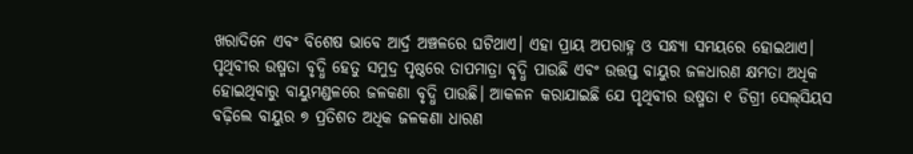ଖରାଦିନେ ଏବଂ ବିଶେଷ ଭାବେ ଆର୍ଦ୍ର ଅଞ୍ଚଳରେ ଘଟିଥାଏ। ଏହା ପ୍ରାୟ ଅପରାହ୍ନ ଓ ସନ୍ଧ୍ୟା ସମୟରେ ହୋଇଥାଏ।
ପୃଥିବୀର ଉଷ୍ମତା ବୃଦ୍ଧି ହେତୁ ସମୁଦ୍ର ପୃଷ୍ଠରେ ତାପମାତ୍ରା ବୃଦ୍ଧି ପାଉଛି ଏବଂ ଉତ୍ତପ୍ତ ବାୟୁର ଜଳଧାରଣ କ୍ଷମତା ଅଧିକ ହୋଇଥିବାରୁ ବାୟୁମଣ୍ଡଳରେ ଜଳକଣା ବୃଦ୍ଧି ପାଉଛି। ଆକଳନ କରାଯାଇଛି ଯେ ପୃଥିବୀର ଉଷ୍ମତା ୧ ଡିଗ୍ରୀ ସେଲ୍‌ସିୟସ ବଢ଼ିଲେ ବାୟୁର ୭ ପ୍ରତିଶତ ଅଧିକ ଜଳକଣା ଧାରଣ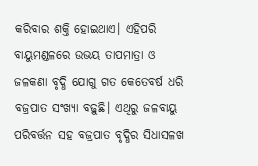କରିବାର ଶକ୍ତି ହୋଇଥାଏ। ଏହିପରି ବାୟୁମଣ୍ଡଳରେ ଉଭୟ ତାପମାତ୍ରା ଓ ଜଳକଣା ବୃଦ୍ଧି ଯୋଗୁ ଗତ କେତେବର୍ଷ ଧରି ବଜ୍ରପାତ ସଂଖ୍ୟା ବଢ଼ୁଛି। ଏଥିରୁ ଜଳବାୟୁ ପରିବର୍ତ୍ତନ ସହ ବଜ୍ରପାତ ବୃଦ୍ଧିର ସିଧାସଳଖ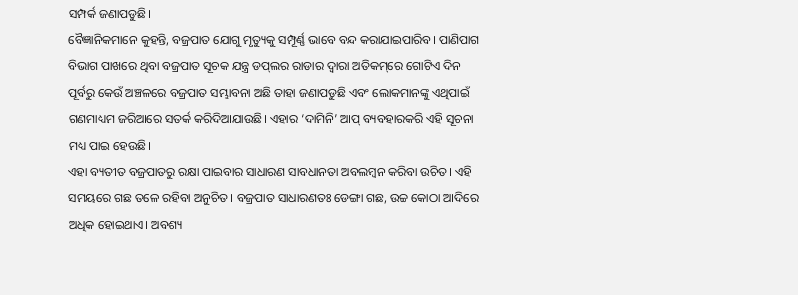ସମ୍ପର୍କ ଜଣାପଡୁଛି।
ବୈଜ୍ଞାନିକମାନେ କୁହନ୍ତି, ବଜ୍ରପାତ ଯୋଗୁ ମୃତ୍ୟୁକୁ ସମ୍ପୂର୍ଣ୍ଣ ଭାବେ ବନ୍ଦ କରାଯାଇପାରିବ। ପାଣିପାଗ ବିଭାଗ ପାଖରେ ଥିବା ବଜ୍ରପାତ ସୂଚକ ଯନ୍ତ୍ର ଡପ୍‌ଲର ରାଡାର ଦ୍ୱାରା ଅତିକମ୍‌ରେ ଗୋଟିଏ ଦିନ ପୂର୍ବରୁ କେଉଁ ଅଞ୍ଚଳରେ ବଜ୍ରପାତ ସମ୍ଭାବନା ଅଛି ତାହା ଜଣାପଡୁଛି ଏବଂ ଲୋକମାନଙ୍କୁ ଏଥିପାଇଁ ଗଣମାଧ୍ୟମ ଜରିଆରେ ସତର୍କ କରିଦିଆଯାଉଛି। ଏହାର ‘ଦାମିନି’ ଆପ୍‌ ବ୍ୟବହାରକରି ଏହି ସୂଚନା ମଧ୍ୟ ପାଇ ହେଉଛି।
ଏହା ବ୍ୟତୀତ ବଜ୍ରପାତରୁ ରକ୍ଷା ପାଇବାର ସାଧାରଣ ସାବଧାନତା ଅବଲମ୍ବନ କରିବା ଉଚିତ। ଏହି ସମୟରେ ଗଛ ତଳେ ରହିବା ଅନୁଚିତ। ବଜ୍ରପାତ ସାଧାରଣତଃ ଡେଙ୍ଗା ଗଛ, ଉଚ୍ଚ କୋଠା ଆଦିରେ ଅଧିକ ହୋଇଥାଏ। ଅବଶ୍ୟ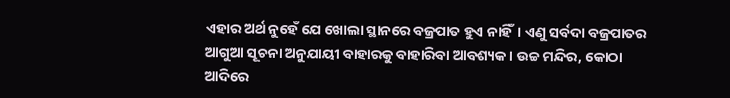ଏହାର ଅର୍ଥ ନୁହେଁ ଯେ ଖୋଲା ସ୍ଥାନରେ ବଜ୍ରପାତ ହୁଏ ନାହିଁ। ଏଣୁ ସର୍ବଦା ବଜ୍ରପାତର ଆଗୁଆ ସୂଚନା ଅନୁଯାୟୀ ବାହାରକୁ ବାହାରିବା ଆବଶ୍ୟକ। ଉଚ୍ଚ ମନ୍ଦିର, କୋଠା ଆଦିରେ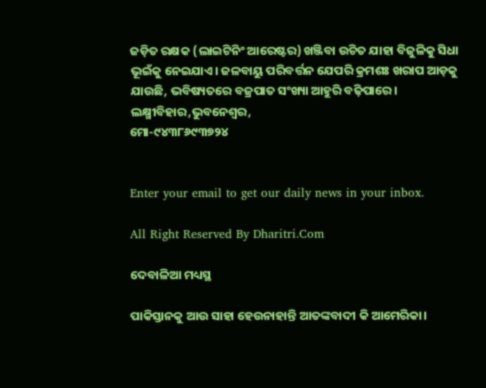ଜଡ଼ିତ ରକ୍ଷକ (ଲାଇଟିନିଂ ଆରେଷ୍ଟର) ଖଞ୍ଜିବା ଉଚିତ ଯାହା ବିଜୁଳିକୁ ସିଧା ଭୂଇଁକୁ ନେଇଯାଏ। ଜଳବାୟୁ ପରିବର୍ତ୍ତନ ଯେପରି କ୍ରମଶଃ ଖରାପ ଆଡ଼କୁ ଯାଉଛି, ଭବିଷ୍ୟତରେ ବଜ୍ରପାତ ସଂଖ୍ୟା ଆହୁରି ବଢ଼ିପାରେ।
ଲକ୍ଷ୍ମୀବିହାର,ଭୁବନେଶ୍ୱର,
ମୋ-୯୪୩୮୬୯୩୭୨୪


Enter your email to get our daily news in your inbox.

All Right Reserved By Dharitri.Com

ଦେବାଳିଆ ମଧ୍ୟସ୍ଥ

ପାକିସ୍ତାନକୁ ଆଉ ସାହା ହେଉନାହାନ୍ତି ଆତଙ୍କବାଦୀ କି ଆମେରିକା।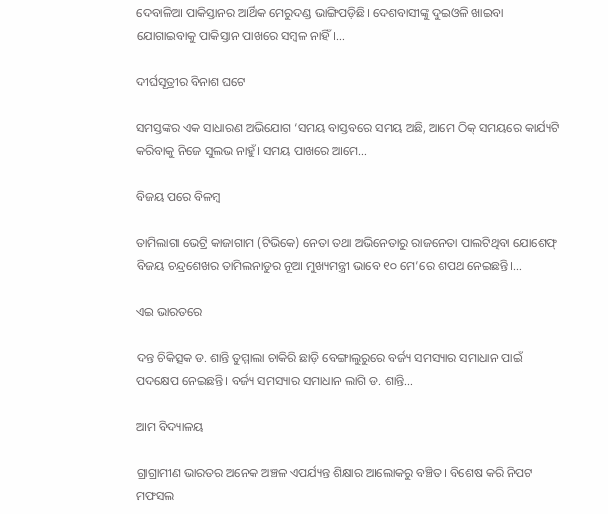ଦେବାଳିଆ ପାକିସ୍ତାନର ଆର୍ଥିକ ମେରୁଦଣ୍ଡ ଭାଙ୍ଗିପଡ଼ିଛି। ଦେଶବାସୀଙ୍କୁ ଦୁଇଓଳି ଖାଇବା ଯୋଗାଇବାକୁ ପାକିସ୍ତାନ ପାଖରେ ସମ୍ବଳ ନାହିଁ।…

ଦୀର୍ଘସୂତ୍ରୀର ବିନାଶ ଘଟେ

ସମସ୍ତଙ୍କର ଏକ ସାଧାରଣ ଅଭିଯୋଗ ‘ସମୟ ବାସ୍ତବରେ ସମୟ ଅଛି, ଆମେ ଠିକ୍‌ ସମୟରେ କାର୍ଯ୍ୟଟି କରିବାକୁ ନିଜେ ସୁଲଭ ନାହୁଁ। ସମୟ ପାଖରେ ଆମେ…

ବିଜୟ ପରେ ବିଳମ୍ବ

ତାମିଲାଗା ଭେଟ୍ରି କାଜାଗାମ (ଟିଭିକେ) ନେତା ତଥା ଅଭିନେତାରୁ ରାଜନେତା ପାଲଟିଥିବା ଯୋଶେଫ୍‌ ବିଜୟ ଚନ୍ଦ୍ରଶେଖର ତାମିଲନାଡୁର ନୂଆ ମୁଖ୍ୟମନ୍ତ୍ରୀ ଭାବେ ୧୦ ମେ’ରେ ଶପଥ ନେଇଛନ୍ତି।…

ଏଇ ଭାରତରେ

ଦନ୍ତ ଚିକିତ୍ସକ ଡ. ଶାନ୍ତି ତୁମ୍ମାଲା ଚାକିରି ଛାଡ଼ି ବେଙ୍ଗାଲୁରୁରେ ବର୍ଜ୍ୟ ସମସ୍ୟାର ସମାଧାନ ପାଇଁ ପଦକ୍ଷେପ ନେଇଛନ୍ତି। ବର୍ଜ୍ୟ ସମସ୍ୟାର ସମାଧାନ ଲାଗି ଡ. ଶାନ୍ତି…

ଆମ ବିଦ୍ୟାଳୟ

ଗ୍ରାଗ୍ରାମୀଣ ଭାରତର ଅନେକ ଅଞ୍ଚଳ ଏପର୍ଯ୍ୟନ୍ତ ଶିକ୍ଷାର ଆଲୋକରୁ ବଞ୍ଚିତ। ବିଶେଷ କରି ନିପଟ ମଫସଲ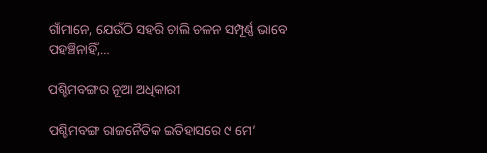ଗାଁମାନେ, ଯେଉଁଠି ସହରି ଚାଲି ଚଳନ ସମ୍ପୂର୍ଣ୍ଣ ଭାବେ ପହଞ୍ଚିନାହିଁ,…

ପଶ୍ଚିମବଙ୍ଗର ନୂଆ ଅଧିକାରୀ

ପଶ୍ଚିମବଙ୍ଗ ରାଜନୈତିକ ଇତିହାସରେ ୯ ମେ’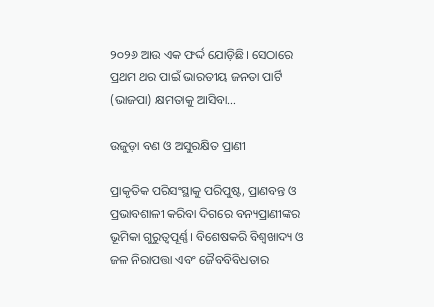୨୦୨୬ ଆଉ ଏକ ଫର୍ଦ୍ଦ ଯୋଡ଼ିଛି। ସେଠାରେ ପ୍ରଥମ ଥର ପାଇଁ ଭାରତୀୟ ଜନତା ପାର୍ଟି (ଭାଜପା) କ୍ଷମତାକୁ ଆସିବା…

ଉଜୁଡ଼ା ବଣ ଓ ଅସୁରକ୍ଷିତ ପ୍ରାଣୀ

ପ୍ରାକୃତିକ ପରିସଂସ୍ଥାକୁ ପରିପୁଷ୍ଟ, ପ୍ରାଣବନ୍ତ ଓ ପ୍ରଭାବଶାଳୀ କରିବା ଦିଗରେ ବନ୍ୟପ୍ରାଣୀଙ୍କର ଭୂମିକା ଗୁରୁତ୍ୱପୂର୍ଣ୍ଣ। ବିଶେଷକରି ବିଶ୍ବଖାଦ୍ୟ ଓ ଜଳ ନିରାପତ୍ତା ଏବଂ ଜୈବବିବିଧତାର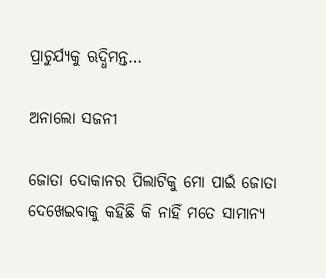ପ୍ରାଚୁର୍ଯ୍ୟକୁ ଋଦ୍ଧିମନ୍ତ…

ଅନାଲୋ ସଜନୀ

ଜୋତା ଦୋକାନର ପିଲାଟିକୁ ମୋ ପାଇଁ ଜୋତା ଦେଖେଇବାକୁ କହିଛି କି ନାହିଁ ମତେ ସାମାନ୍ୟ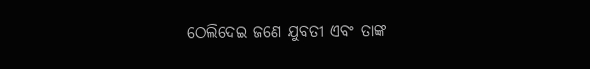ଠେଲିଦେଇ ଜଣେ ଯୁବତୀ ଏବଂ ତାଙ୍କ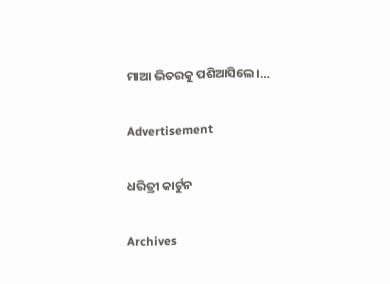ମାଆ ଭିତରକୁ ପଶିଆସିଲେ।…

Advertisement

ଧରିତ୍ରୀ କାର୍ଟୁନ

Archives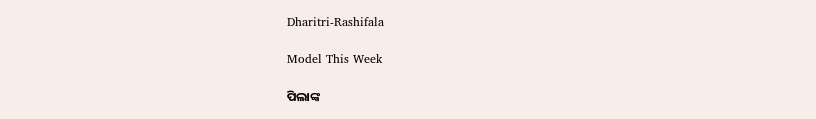Dharitri-Rashifala

Model This Week

ପିଲାଙ୍କ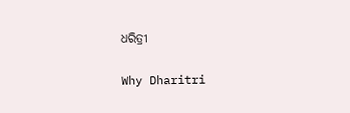ଧରିତ୍ରୀ

Why Dharitri